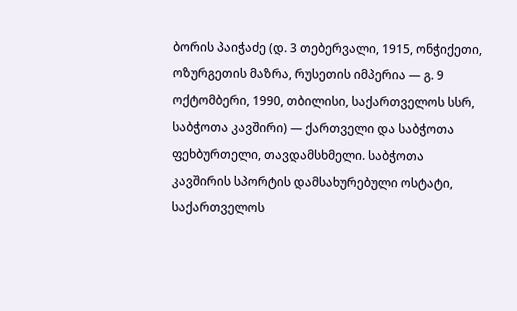ბორის პაიჭაძე (დ. 3 თებერვალი, 1915, ონჭიქეთი, ოზურგეთის მაზრა, რუსეთის იმპერია — გ. 9 ოქტომბერი, 1990, თბილისი, საქართველოს სსრ, საბჭოთა კავშირი) — ქართველი და საბჭოთა ფეხბურთელი, თავდამსხმელი. საბჭოთა კავშირის სპორტის დამსახურებული ოსტატი, საქართველოს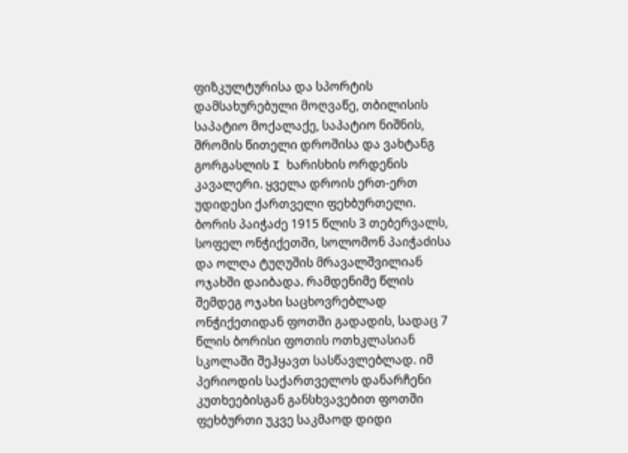ფიზკულტურისა და სპორტის დამსახურებული მოღვაწე, თბილისის საპატიო მოქალაქე, საპატიო ნიშნის, შრომის წითელი დროშისა და ვახტანგ გორგასლის I ხარისხის ორდენის კავალერი. ყველა დროის ერთ-ერთ უდიდესი ქართველი ფეხბურთელი.
ბორის პაიჭაძე 1915 წლის 3 თებერვალს, სოფელ ონჭიქეთში, სოლომონ პაიჭაძისა და ოლღა ტუღუშის მრავალშვილიან ოჯახში დაიბადა. რამდენიმე წლის შემდეგ ოჯახი საცხოვრებლად ონჭიქეთიდან ფოთში გადადის, სადაც 7 წლის ბორისი ფოთის ოთხკლასიან სკოლაში შეჰყავთ სასწავლებლად. იმ პერიოდის საქართველოს დანარჩენი კუთხეებისგან განსხვავებით ფოთში ფეხბურთი უკვე საკმაოდ დიდი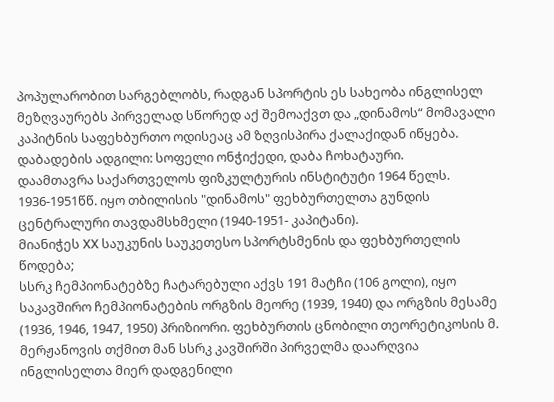პოპულარობით სარგებლობს, რადგან სპორტის ეს სახეობა ინგლისელ მეზღვაურებს პირველად სწორედ აქ შემოაქვთ და „დინამოს“ მომავალი კაპიტნის საფეხბურთო ოდისეაც ამ ზღვისპირა ქალაქიდან იწყება.
დაბადების ადგილი: სოფელი ონჭიქედი, დაბა ჩოხატაური.
დაამთავრა საქართველოს ფიზკულტურის ინსტიტუტი 1964 წელს.
1936-1951წწ. იყო თბილისის "დინამოს" ფეხბურთელთა გუნდის ცენტრალური თავდამსხმელი (1940-1951- კაპიტანი).
მიანიჭეს XX საუკუნის საუკეთესო სპორტსმენის და ფეხბურთელის წოდება;
სსრკ ჩემპიონატებზე ჩატარებული აქვს 191 მატჩი (106 გოლი), იყო საკავშირო ჩემპიონატების ორგზის მეორე (1939, 1940) და ორგზის მესამე (1936, 1946, 1947, 1950) პრიზიორი. ფეხბურთის ცნობილი თეორეტიკოსის მ. მერჟანოვის თქმით მან სსრკ კავშირში პირველმა დაარღვია ინგლისელთა მიერ დადგენილი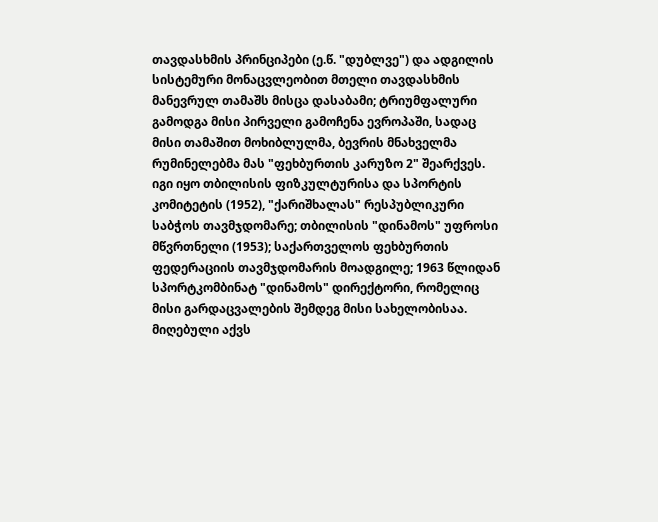თავდასხმის პრინციპები (ე.წ. "დუბლვე") და ადგილის სისტემური მონაცვლეობით მთელი თავდასხმის მანევრულ თამაშს მისცა დასაბამი; ტრიუმფალური გამოდგა მისი პირველი გამოჩენა ევროპაში, სადაც მისი თამაშით მოხიბლულმა, ბევრის მნახველმა რუმინელებმა მას "ფეხბურთის კარუზო 2" შეარქვეს. იგი იყო თბილისის ფიზკულტურისა და სპორტის კომიტეტის (1952), "ქარიშხალას" რესპუბლიკური საბჭოს თავმჯდომარე; თბილისის "დინამოს" უფროსი მწვრთნელი (1953); საქართველოს ფეხბურთის ფედერაციის თავმჯდომარის მოადგილე; 1963 წლიდან სპორტკომბინატ "დინამოს" დირექტორი, რომელიც მისი გარდაცვალების შემდეგ მისი სახელობისაა. მიღებული აქვს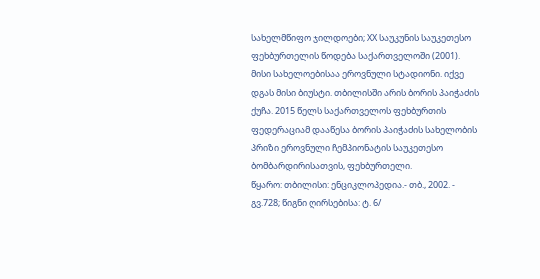სახელმწიფო ჯილდოები; XX საუკუნის საუკეთესო ფეხბურთელის წოდება საქართველოში (2001). მისი სახელოებისაა ეროვნული სტადიონი. იქვე დგას მისი ბიუსტი. თბილისში არის ბორის პაიჭაძის ქუჩა. 2015 წელს საქართველოს ფეხბურთის ფედერაციამ დააწესა ბორის პაიჭაძის სახელობის პრიზი ეროვნული ჩემპიონატის საუკეთესო ბომბარდირისათვის, ფეხბურთელი.
წყარო: თბილისი: ენციკლოპედია.- თბ., 2002. - გვ.728; წიგნი ღირსებისა: ტ. 6/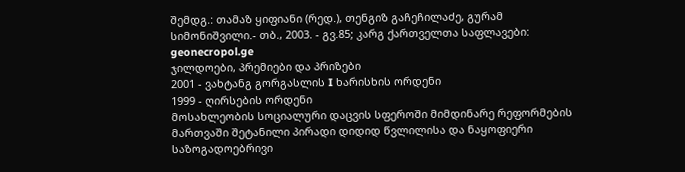შემდგ.: თამაზ ყიფიანი (რედ.), თენგიზ გაჩეჩილაძე, გურამ სიმონიშვილი.- თბ., 2003. - გვ.85; კარგ ქართველთა საფლავები: geonecropol.ge
ჯილდოები, პრემიები და პრიზები
2001 - ვახტანგ გორგასლის I ხარისხის ორდენი
1999 - ღირსების ორდენი
მოსახლეობის სოციალური დაცვის სფეროში მიმდინარე რეფორმების მართვაში შეტანილი პირადი დიდიდ წვლილისა და ნაყოფიერი საზოგადოებრივი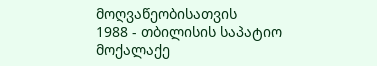მოღვაწეობისათვის
1988 - თბილისის საპატიო მოქალაქე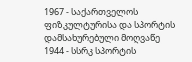1967 - საქართველოს ფიზკულტურისა და სპორტის დამსახურებული მოღვაწე
1944 - სსრკ სპორტის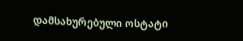დამსახურებული ოსტატი